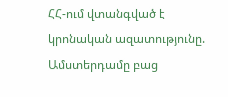ՀՀ-ում վտանգված է կրոնական ազատությունը. Ամստերդամը բաց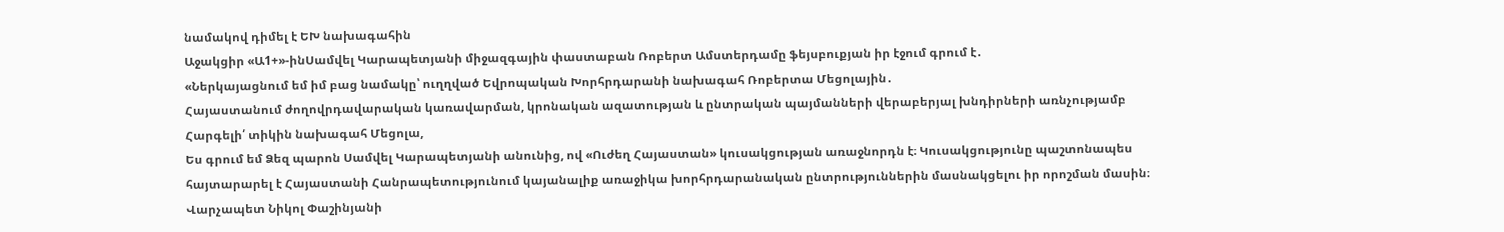նամակով դիմել է ԵԽ նախագահին
Աջակցիր «Ա1+»-ինՍամվել Կարապետյանի միջազգային փաստաբան Ռոբերտ Ամստերդամը ֆեյսբուքյան իր էջում գրում է․
«Ներկայացնում եմ իմ բաց նամակը՝ ուղղված Եվրոպական Խորհրդարանի նախագահ Ռոբերտա Մեցոլային․
Հայաստանում ժողովրդավարական կառավարման, կրոնական ազատության և ընտրական պայմանների վերաբերյալ խնդիրների առնչությամբ
Հարգելի՛ տիկին նախագահ Մեցոլա,
Ես գրում եմ Ձեզ պարոն Սամվել Կարապետյանի անունից, ով «Ուժեղ Հայաստան» կուսակցության առաջնորդն է։ Կուսակցությունը պաշտոնապես հայտարարել է Հայաստանի Հանրապետությունում կայանալիք առաջիկա խորհրդարանական ընտրություններին մասնակցելու իր որոշման մասին։
Վարչապետ Նիկոլ Փաշինյանի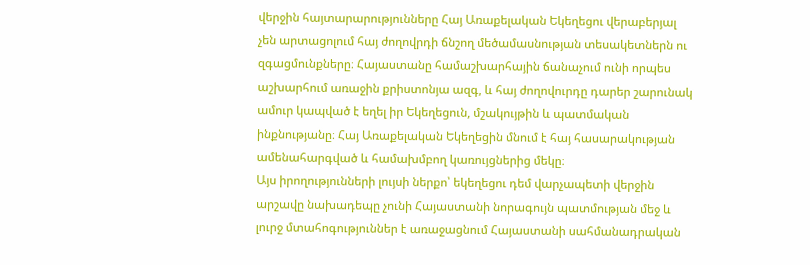վերջին հայտարարությունները Հայ Առաքելական Եկեղեցու վերաբերյալ չեն արտացոլում հայ ժողովրդի ճնշող մեծամասնության տեսակետներն ու զգացմունքները։ Հայաստանը համաշխարհային ճանաչում ունի որպես աշխարհում առաջին քրիստոնյա ազգ, և հայ ժողովուրդը դարեր շարունակ ամուր կապված է եղել իր Եկեղեցուն, մշակույթին և պատմական ինքնությանը։ Հայ Առաքելական Եկեղեցին մնում է հայ հասարակության ամենահարգված և համախմբող կառույցներից մեկը։
Այս իրողությունների լույսի ներքո՝ եկեղեցու դեմ վարչապետի վերջին արշավը նախադեպը չունի Հայաստանի նորագույն պատմության մեջ և լուրջ մտահոգություններ է առաջացնում Հայաստանի սահմանադրական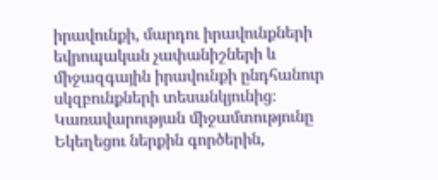իրավունքի, մարդու իրավունքների եվրոպական չափանիշների և միջազգային իրավունքի ընդհանուր սկզբունքների տեսանկյունից։ Կառավարության միջամտությունը Եկեղեցու ներքին գործերին,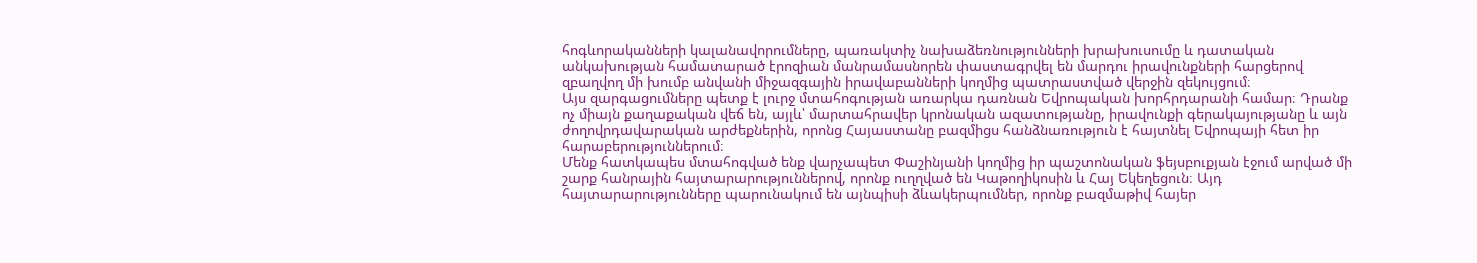հոգևորականների կալանավորումները, պառակտիչ նախաձեռնությունների խրախուսումը և դատական անկախության համատարած էրոզիան մանրամասնորեն փաստագրվել են մարդու իրավունքների հարցերով զբաղվող մի խումբ անվանի միջազգային իրավաբանների կողմից պատրաստված վերջին զեկույցում։
Այս զարգացումները պետք է լուրջ մտահոգության առարկա դառնան Եվրոպական խորհրդարանի համար։ Դրանք ոչ միայն քաղաքական վեճ են, այլև՝ մարտահրավեր կրոնական ազատությանը, իրավունքի գերակայությանը և այն ժողովրդավարական արժեքներին, որոնց Հայաստանը բազմիցս հանձնառություն է հայտնել Եվրոպայի հետ իր հարաբերություններում։
Մենք հատկապես մտահոգված ենք վարչապետ Փաշինյանի կողմից իր պաշտոնական ֆեյսբուքյան էջում արված մի շարք հանրային հայտարարություններով, որոնք ուղղված են Կաթողիկոսին և Հայ Եկեղեցուն։ Այդ հայտարարությունները պարունակում են այնպիսի ձևակերպումներ, որոնք բազմաթիվ հայեր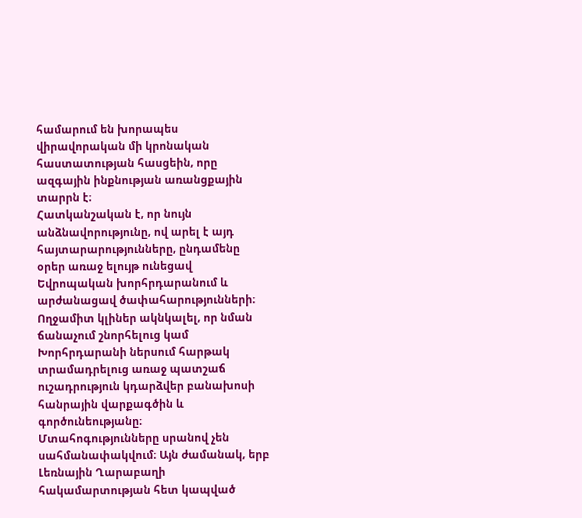համարում են խորապես վիրավորական մի կրոնական հաստատության հասցեին, որը ազգային ինքնության առանցքային տարրն է։
Հատկանշական է, որ նույն անձնավորությունը, ով արել է այդ հայտարարությունները, ընդամենը օրեր առաջ ելույթ ունեցավ Եվրոպական խորհրդարանում և արժանացավ ծափահարությունների։ Ողջամիտ կլիներ ակնկալել, որ նման ճանաչում շնորհելուց կամ Խորհրդարանի ներսում հարթակ տրամադրելուց առաջ պատշաճ ուշադրություն կդարձվեր բանախոսի հանրային վարքագծին և գործունեությանը։
Մտահոգությունները սրանով չեն սահմանափակվում։ Այն ժամանակ, երբ Լեռնային Ղարաբաղի հակամարտության հետ կապված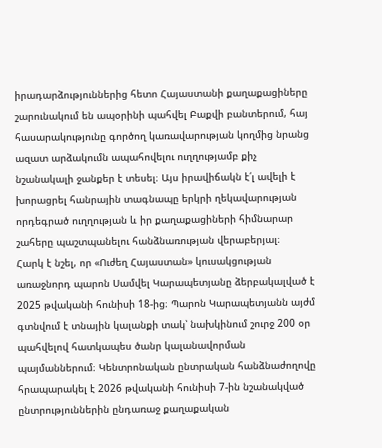իրադարձություններից հետո Հայաստանի քաղաքացիները շարունակում են ապօրինի պահվել Բաքվի բանտերում, հայ հասարակությունը գործող կառավարության կողմից նրանց ազատ արձակումն ապահովելու ուղղությամբ քիչ նշանակալի ջանքեր է տեսել։ Այս իրավիճակն է՛լ ավելի է խորացրել հանրային տագնապը երկրի ղեկավարության որդեգրած ուղղության և իր քաղաքացիների հիմնարար շահերը պաշտպանելու հանձնառության վերաբերյալ։
Հարկ է նշել, որ «Ուժեղ Հայաստան» կուսակցության առաջնորդ պարոն Սամվել Կարապետյանը ձերբակալված է 2025 թվականի հունիսի 18-ից։ Պարոն Կարապետյանն այժմ գտնվում է տնային կալանքի տակ՝ նախկինում շուրջ 200 օր պահվելով հատկապես ծանր կալանավորման պայմաններում։ Կենտրոնական ընտրական հանձնաժողովը հրապարակել է 2026 թվականի հունիսի 7-ին նշանակված ընտրություններին ընդառաջ քաղաքական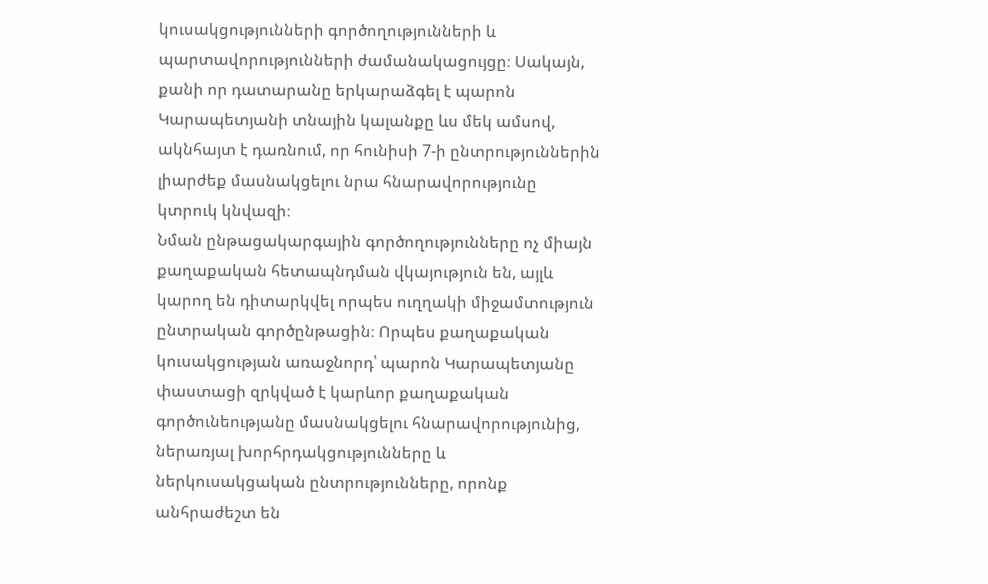կուսակցությունների գործողությունների և պարտավորությունների ժամանակացույցը։ Սակայն, քանի որ դատարանը երկարաձգել է պարոն Կարապետյանի տնային կալանքը ևս մեկ ամսով, ակնհայտ է դառնում, որ հունիսի 7-ի ընտրություններին լիարժեք մասնակցելու նրա հնարավորությունը կտրուկ կնվազի։
Նման ընթացակարգային գործողությունները ոչ միայն քաղաքական հետապնդման վկայություն են, այլև կարող են դիտարկվել որպես ուղղակի միջամտություն ընտրական գործընթացին։ Որպես քաղաքական կուսակցության առաջնորդ՝ պարոն Կարապետյանը փաստացի զրկված է կարևոր քաղաքական գործունեությանը մասնակցելու հնարավորությունից, ներառյալ խորհրդակցությունները և ներկուսակցական ընտրությունները, որոնք անհրաժեշտ են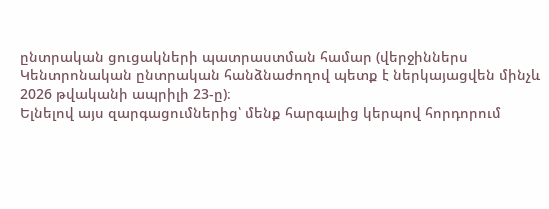ընտրական ցուցակների պատրաստման համար (վերջիններս Կենտրոնական ընտրական հանձնաժողով պետք է ներկայացվեն մինչև 2026 թվականի ապրիլի 23-ը)։
Ելնելով այս զարգացումներից՝ մենք հարգալից կերպով հորդորում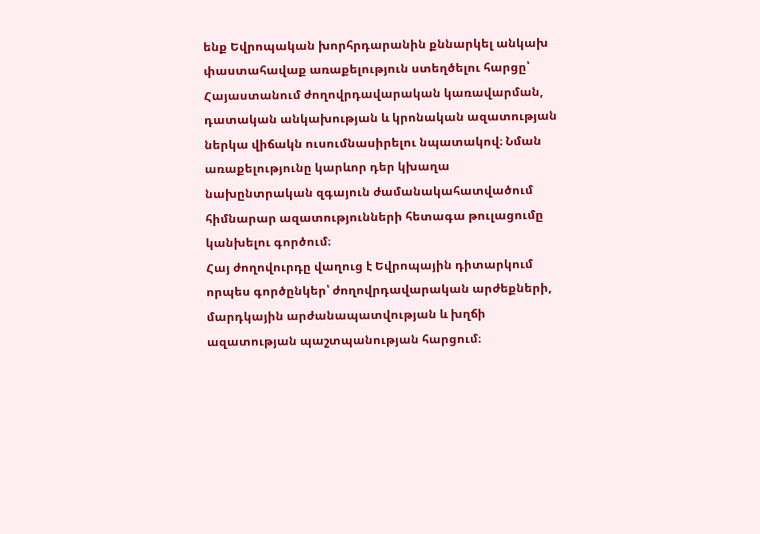ենք Եվրոպական խորհրդարանին քննարկել անկախ փաստահավաք առաքելություն ստեղծելու հարցը՝ Հայաստանում ժողովրդավարական կառավարման, դատական անկախության և կրոնական ազատության ներկա վիճակն ուսումնասիրելու նպատակով։ Նման առաքելությունը կարևոր դեր կխաղա նախընտրական զգայուն ժամանակահատվածում հիմնարար ազատությունների հետագա թուլացումը կանխելու գործում։
Հայ ժողովուրդը վաղուց է Եվրոպային դիտարկում որպես գործընկեր՝ ժողովրդավարական արժեքների, մարդկային արժանապատվության և խղճի ազատության պաշտպանության հարցում։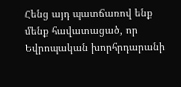Հենց այդ պատճառով ենք մենք հավատացած, որ Եվրոպական խորհրդարանի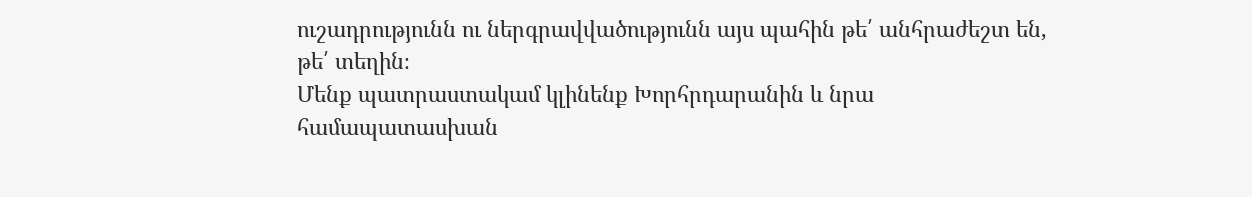ուշադրությունն ու ներգրավվածությունն այս պահին թե՛ անհրաժեշտ են, թե՛ տեղին։
Մենք պատրաստակամ կլինենք Խորհրդարանին և նրա համապատասխան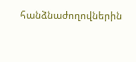հանձնաժողովներին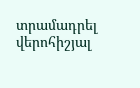տրամադրել վերոհիշյալ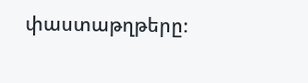փաստաթղթերը։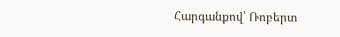Հարգանքով՝ Ռոբերտ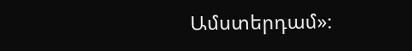Ամստերդամ»։